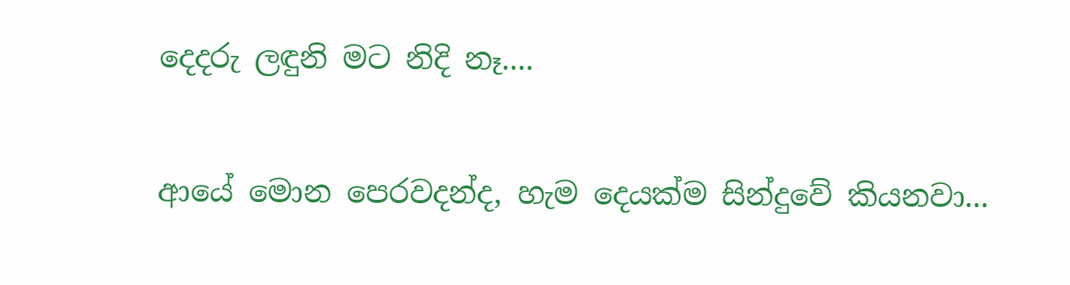දෙදරු ලඳුනි මට නිදි නෑ....

ආයේ මොන පෙරවදන්ද, හැම දෙයක්ම සින්දුවේ කියනවා...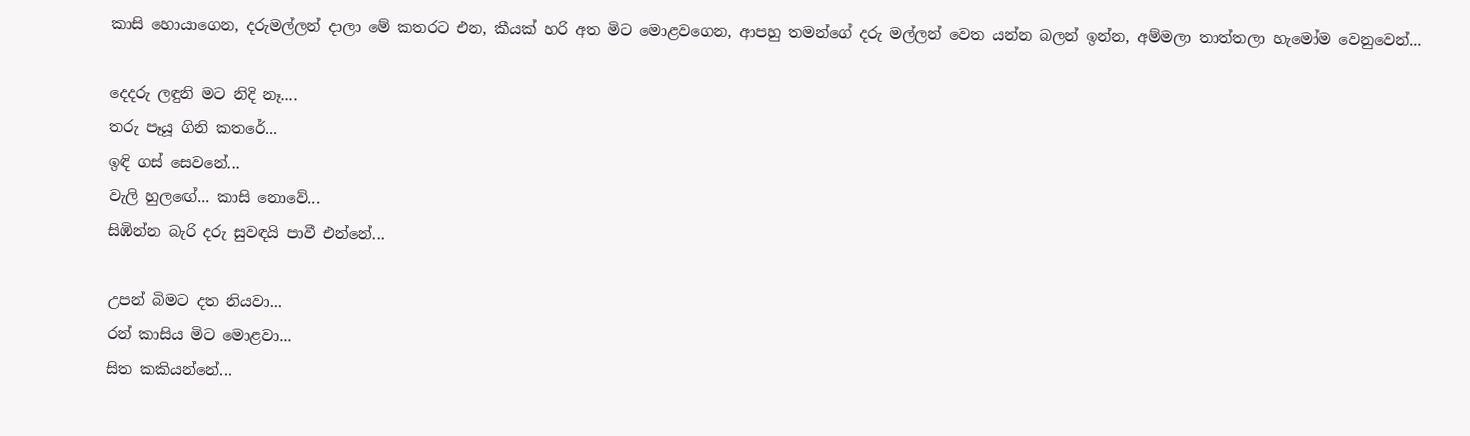කාසි හොයාගෙන, දරුමල්ලන් දාලා මේ කතරට එන, කීයක් හරි අත මිට මොළවගෙන, ආපහු තමන්ගේ දරු මල්ලන් වෙත යන්න බලන් ඉන්න, අම්මලා තාත්තලා හැමෝම වෙනුවෙන්...

දෙදරු ලඳුනි මට නිදි නෑ....
තරු පෑයූ ගිනි කතරේ...
ඉඳි ගස් සෙවනේ...
වැලි හුල‍ඟේ... කාසි නොවේ...
සිඹින්න බැරි දරු සුවඳයි පාවී එන්නේ...

උපන් බිමට දත නියවා...
රන් කාසිය මිට මොළවා...
සිත කකියන්නේ...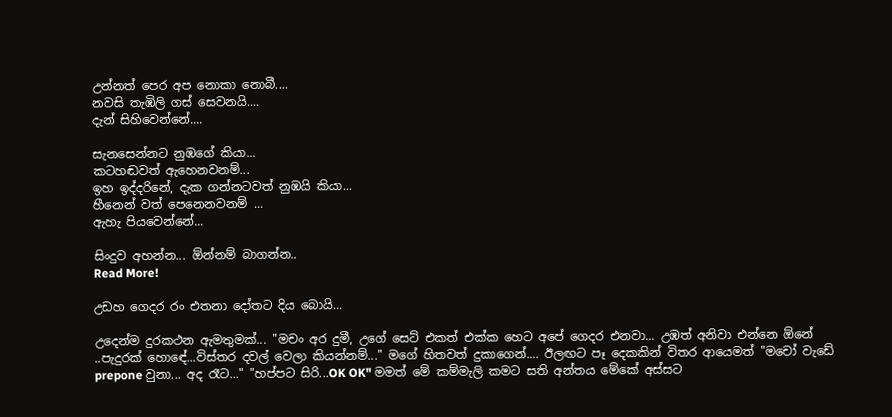උන්නත් පෙර අප නොකා නොබී....
නවසි තැඹිලි ගස් සෙවනයි....
දැන් සිහිවෙන්නේ....

සැනසෙන්නට නුඹගේ කියා...
කටහඬවත් ඇහෙනවනම්...
ඉහ ඉද්දරිනේ, දැක ගන්නටවත් නුඹයි කියා...
හීනෙන් වත් පෙනෙනවනම් ...
ඇහැ පියවෙන්නේ...

සිංදුව අහන්න... ඕන්නම් බාගන්න..
Read More!

උඩහ ගෙදර රං එතනා දෝතට දිය බොයි...

උදෙන්ම දුරකථන ඇමතුමක්... "මචං අර දුමී, උගේ සෙට් එකත් එක්ක හෙට අපේ ගෙදර එනවා... උඹත් අනිවා එන්නෙ ඕනේ ..පැදුරක් හොඳේ...විස්තර දවල් වෙලා කියන්නම්..." මගේ හිතවත් දුකාගෙන්.... ඊලඟට පෑ දෙකකින් විතර ආයෙමත් "මචෝ වැඩේ prepone වුනා... අද රෑට..." "හප්පට සිරි...OK OK" මමත් මේ කම්මැලි කමට සති අන්තය මේකේ අස්සට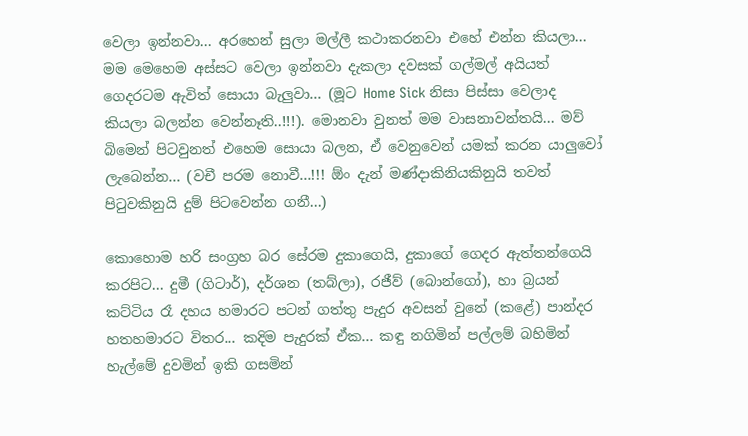වෙලා ඉන්නවා... අරහෙන් සුලා මල්ලී කථාකරනවා එහේ එන්න කියලා... මම මෙහෙම අස්සට වෙලා ඉන්නවා දැකලා දවසක් ගල්මල් අයියත් ගෙදරටම ඇවිත් සොයා බැලුවා... (මූට Home Sick නිසා පිස්සා වෙලාද කියලා බලන්න වෙන්නෑති..!!!). මොනවා වුනත් මම වාසනාවන්තයි... මව් බිමෙන් පිටවුනත් එහෙම සොයා බලන, ඒ වෙනුවෙන් යමක් කරන යාලුවෝ ලැබෙන්න... (වචී පරම නොවී...!!! ඕං දැන් මණ්දාකිනියකිනුයි තවත් පි‍ටුවකිනුයි දුම් පිටවෙන්න ගනී...)

කොහොම හරි සංග්‍රහ බර සේරම දුකාගෙයි, දුකාගේ ගෙදර ඇත්තන්ගෙයි කරපිට... දුමී (ගිටාර්), දර්ශන (තබ්ලා), රජීව් (බොන්ගෝ), හා බ්‍රයන් කට්ටිය රෑ දහය හමාරට පටන් ගත්තු පැදුර අවසන් වුනේ (කළේ) පාන්දර හතහමාරට විතර... කදිම පැදුරක් ඒක... කඳු නගිමින් පල්ලම් බහිමින් හැල්මේ දුවමින් ඉකි ගසමින්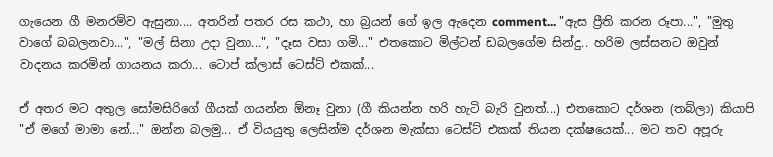ගැයෙන ගී මනරම්ව ඇසුනා.... අතරින් පතර රස කථා, හා බ්‍රයන් ගේ ඉල ඇදෙන comment... "ඇස ප්‍රීති කරන රූපා...", "මුතු වාගේ බබලනවා...", "මල් සිනා උදා වුනා...", "දෑස වසා ගමි..." එතකොට මිල්ටන් ඩබලගේම සින්දු.. හරිම ලස්සනට ඔවුන් වාදනය කරමින් ගායනය කරා... ටොප් ක්ලාස් ටෙස්ට් එකක්...

ඒ අතර මට අතුල සෝමසිරිගේ ගීයක් ගයන්න ඕනෑ වුනා (ගී කියන්න හරි හැටි බැරි වුනත්...) එතකොට දර්ශන (තබ්ලා) කියාපි "ඒ මගේ මාමා නේ..." ඔන්න බලමු... ඒ වියයුතු ලෙසින්ම දර්ශන මැක්සා ටෙස්ට් එකක් තියන දක්ෂයෙක්... මට තව අපූරු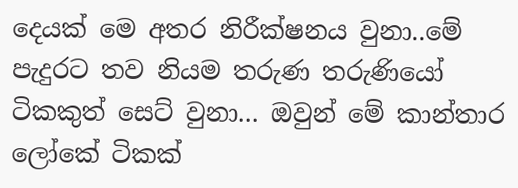දෙයක් මෙ අතර නිරීක්ෂනය වුනා..මේ පැදුරට තව නියම තරුණ තරුණියෝ ටිකකුත් සෙට් වුනා... ඔවුන් මේ කාන්තාර ලෝකේ ටිකක්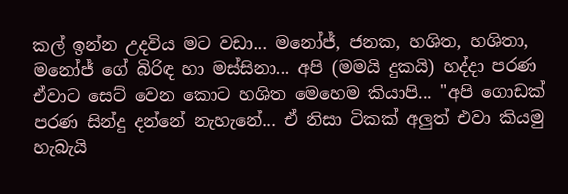කල් ඉන්න උදවිය මට වඩා... මනෝජ්, ජනක, හශිත, හශිතා, මනෝජ් ගේ බිරිඳ හා මස්සිනා... අපි (මමයි දුකයි) හද්දා පරණ ඒවාට සෙට් වෙන කොට හශිත මෙහෙම කියාපි... "අපි ගොඩක් පරණ සින්දු දන්නේ නැහැනේ... ඒ නිසා ටිකක් අලුත් එවා කියමු හැබැයි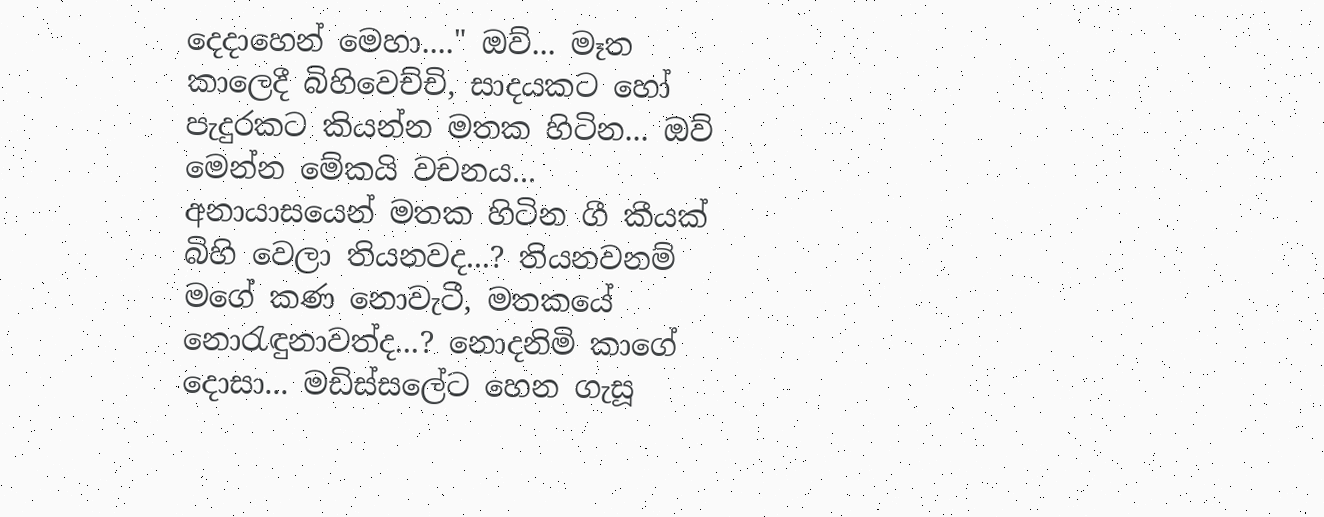දෙදාහෙන් මෙහා...." ඔව්... මෑත කාලෙදී බිහිවෙච්චි, සාදයකට හෝ පැදුරකට කියන්න මතක හිටින... ඔව් මෙන්න මේකයි වචනය... අනායාසයෙන් මතක හිටින ගී කීයක් බිහි වෙලා තියනවද...? තියනවනම් මගේ කණ නොවැටී, මතකයේ නො‍රැඳුනාවත්ද...? නොදනිමි කාගේ දොසා... මඩිස්සලේට හෙන ගැසූ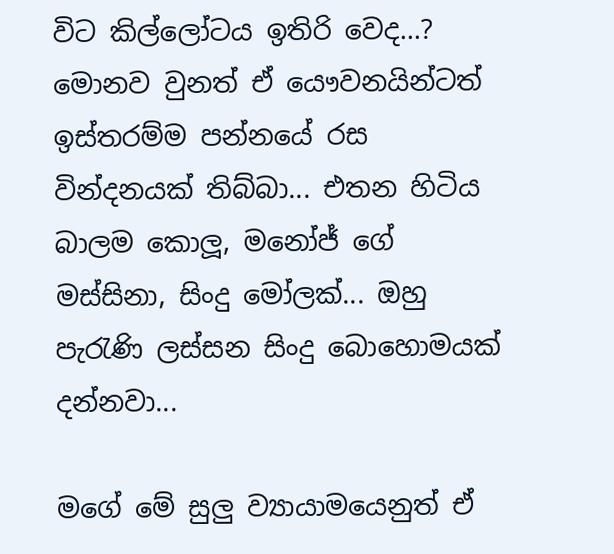විට කිල්ලෝටය ඉතිරි වෙද...? මොනව වුනත් ඒ යෞවනයින්ටත් ඉස්තරම්ම පන්නයේ රස වින්දනයක් තිබ්බා... එතන හිටිය බාලම කොලූ, මනෝජ් ගේ මස්සිනා, සිංදු මෝලක්... ඔහු පැ‍රැණි ලස්සන සිංදු බොහොමයක් දන්නවා...

මගේ මේ සුලු ව්‍යායාමයෙනුත් ඒ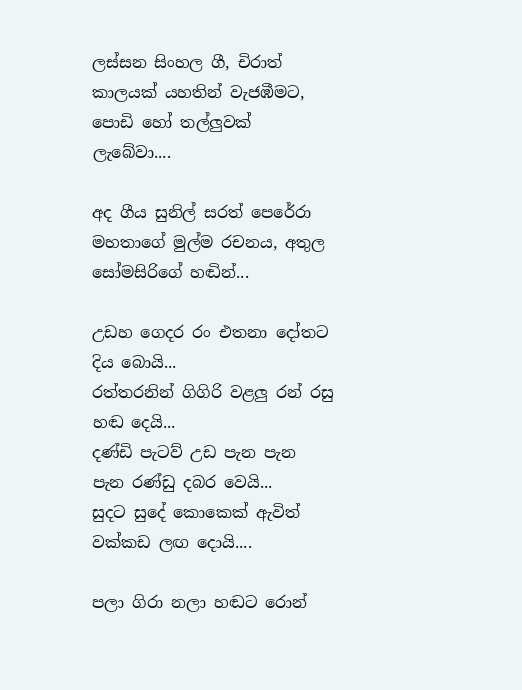ලස්සන සිංහල ගී, චිරාත් කාලයක් යහතින් වැජඹීමට, පොඩි හෝ තල්ලුවක් ලැබේවා....

අද ගීය සුනිල් සරත් පෙරේරා මහතාගේ මුල්ම රචනය, අතුල සෝමසිරිගේ හඬින්...

උඩහ ගෙදර රං එතනා දෝතට දිය බොයි...
රත්තරනින් ගිගිරි වළලු රන් රසු හඬ දෙයි...
දණ්ඩි පැටව් උඩ පැන පැන පැන රණ්ඩු දබර වෙයි...
සුදට සුදේ කොකෙක් ඇවිත් වක්කඩ ලඟ දොයි....

පලා ගිරා නලා හඬට රොන්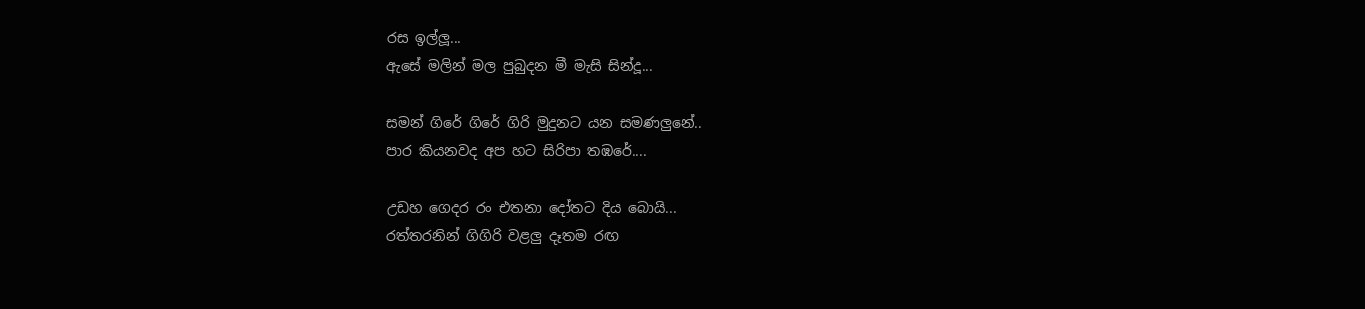රස ඉල්ලූ...
ඇසේ මලින් මල පුබුදන මී මැසි සින්දූ...

සමන් ගිරේ ගිරේ ගිරි මුදුනට යන සමණලුනේ..
පාර කියනවද අප හට සිරිපා තඹරේ....

උඩහ ගෙදර රං එතනා දෝතට දිය බොයි...
රත්තරනින් ගිගිරි වළලු දෑතම රඟ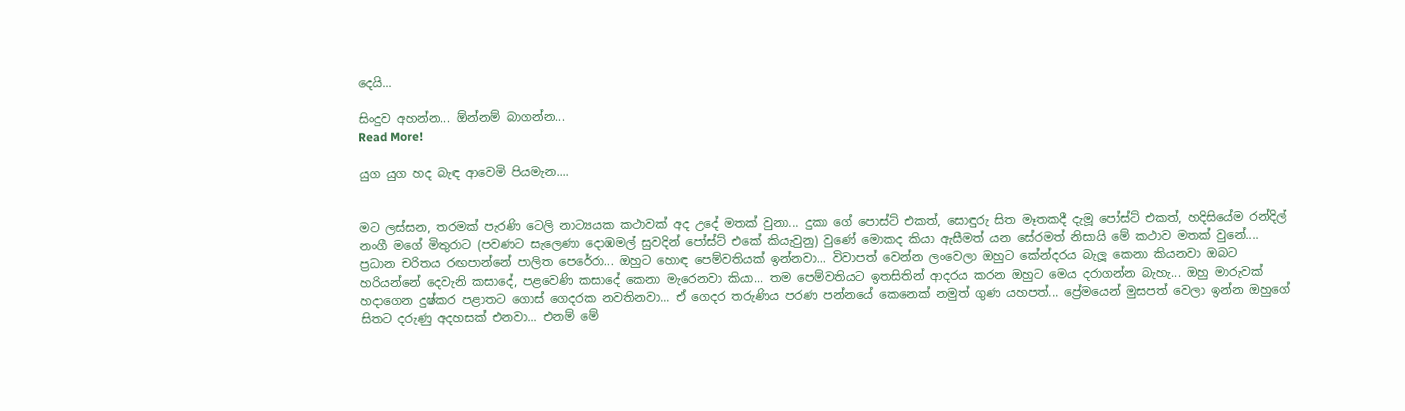දෙයි...

සිංදුව අහන්න... ඕන්නම් බාගන්න...
Read More!

යුග යුග හද බැඳ ආවෙමි පියමැන....


මට ලස්සන, තරමක් පැරණි ටෙලි නාට්‍යයක කථාවක් අද උදේ මතක් වුනා... දුකා ගේ පොස්ට් එකත්, සොඳුරු සිත මෑතකදී දැමූ පෝස්ට් එකත්, හදිසියේම රන්දිල් නංගී මගේ මිතුරාට (පවණට සැලෙණා දොඹමල් සුවදින් පෝස්ට් එකේ කියැවුනු) වුණේ මොකද කියා ඇසීමත් යන සේරමත් නිසායි මේ කථාව මතක් වුනේ.... ප්‍රධාන චරිතය රඟපාන්නේ පාලිත පෙරේරා... ඔහුට හොඳ පෙම්වතියක් ඉන්නවා... විවාපත් වෙන්න ලංවෙලා ඔහුට කේන්දරය බැලූ කෙනා කියනවා ඔබට හරියන්නේ දෙවැනි කසාදේ, පළවෙණි කසාදේ කෙනා මැරෙනවා කියා... තම පෙම්වතියට ඉතසිතින් ආදරය කරන ඔහුට මෙය දරාගන්න බැහැ... ඔහු මාරුවක් හදාගෙන දුෂ්කර පළාතට ගොස් ගෙදරක නවතිනවා... ඒ ගෙදර තරුණිය පරණ පන්නයේ කෙනෙක් නමුත් ගුණ යහපත්... ප්‍රේමයෙන් මුසපත් වෙලා ඉන්න ඔහුගේ සිතට දරුණු අදහසක් එනවා... එනම් මේ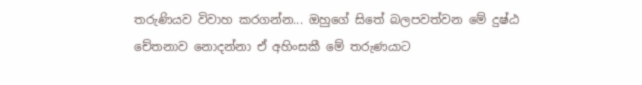තරුණියව විවාහ කරගන්න... ඔහුගේ සිතේ බලපවත්වන මේ දුෂ්ඨ චේතනාව නොදන්නා ඒ අහිංසකී මේ තරුණයාට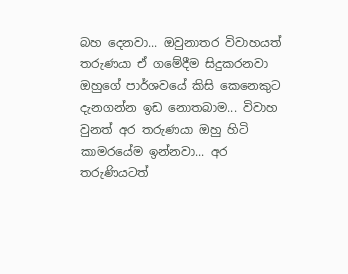බහ දෙනවා... ඔවුනාතර විවාහයත් තරුණයා ඒ ගමේදීම සිදුකරනවා ඔහුගේ පාර්ශවයේ කිසි කෙනෙකුට දැනගන්න ඉඩ නොතබාම... විවාහ වුනත් අර තරුණයා ඔහු හිටි කාමරයේම ඉන්නවා... අර තරුණියටත්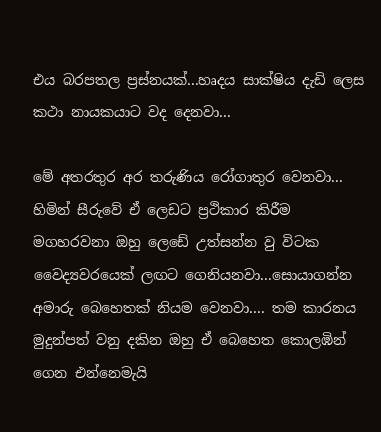එය බරපතල ප්‍රස්නයක්...හෘදය සාක්ෂිය දැඩි ලෙස කථා නායකයාට වද දෙනවා...

මේ අතරතුර අර තරුණිය රෝගාතුර වෙනවා... හිමින් සීරුවේ ඒ ලෙඩට ප්‍රථිකාර කිරීම මගහරවනා ඔහු ලෙඩේ උත්සන්න වු විටක වෛද්‍යවරයෙක් ලඟට ගෙනියනවා...සොයාගන්න අමාරු බෙහෙතක් නියම වෙනවා.... තම කාරනය මුදුන්පත් වනු දකින ඔහු ඒ බෙහෙත කොලඹින් ගෙන එන්නෙමැයි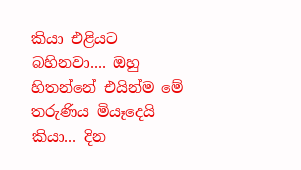කියා එළියට බහිනවා.... ඔහු හිතන්නේ එයින්ම මේ තරුණිය මියෑදෙයි කියා... දින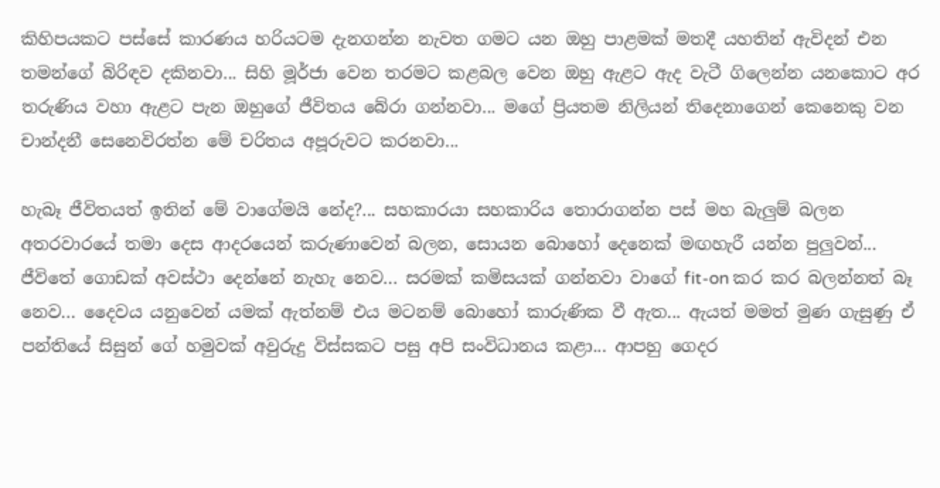කිහිපයකට පස්සේ කාරණය හරියටම දැනගන්න නැවත ගමට යන ඔහු පාළමක් මතදී යහතින් ඇවිදන් එන තමන්ගේ බිරිඳව දකිනවා... සිහි මූර්ජා වෙන තරමට කළබල වෙන ඔහු ඇළට ඇද වැටී ගිලෙන්න යනකොට අර තරුණිය වහා ඇළට පැන ඔහුගේ ජීවිතය බේරා ගන්නවා... මගේ ප්‍රියතම නිලියන් තිදෙනාගෙන් කෙනෙකු වන චාන්දනී සෙනෙවිරත්න මේ චරිතය අපූරුවට කරනවා...

හැබෑ ජීවිතයත් ඉතින් මේ වාගේමයි නේද?... සහකාරයා සහකාරිය තොරාගන්න පස් මහ බැලුම් බලන අතරවාරයේ තමා දෙස ආදරයෙන් කරුණාවෙන් බලන, සොයන බොහෝ දෙනෙක් මඟහැරී යන්න පුලුවන්... ජීවිතේ ගොඩක් අවස්ථා දෙන්නේ නැහැ නෙව... සරමක් කමිසයක් ගන්නවා වාගේ fit-on කර කර බලන්නත් බෑ නෙව... දෛවය යනුවෙන් යමක් ඇත්නම් එය මටනම් බොහෝ කාරුණික වී ඇත... ඇයත් මමත් මුණ ගැසුණු ඒ පන්තියේ සිසුන් ගේ හමුවක් අවුරුදු විස්සකට පසු අපි සංවිධානය කළා... ආපහු ගෙදර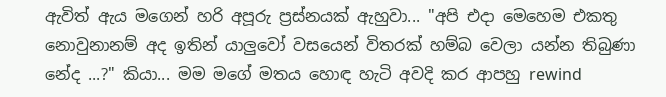ඇවිත් ඇය මගෙන් හරි අපූරු ප්‍රස්නයක් ඇහුවා... "අපි එදා මෙහෙම එකතු නොවුනානම් අද ඉතින් යාලුවෝ වසයෙන් විතරක් හම්බ වෙලා යන්න තිබුණා නේද ...?" කියා... මම මගේ මතය හොඳ හැටි අවදි කර ආපහු rewind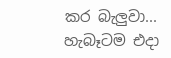කර බැලුවා... හැබෑටම එදා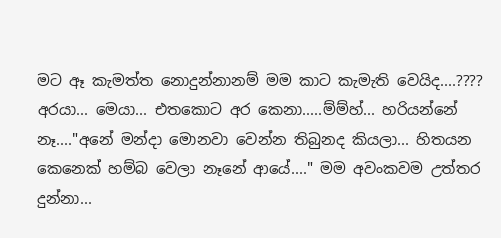මට ඈ කැමත්ත නොදුන්නානම් මම කාට කැමැති වෙයිද....???? අරයා... මෙයා... එතකොට අර කෙනා.....ම්ම්හ්... හරියන්නේ නෑ...."අනේ මන්දා මොනවා වෙන්න තිබුනද කියලා... හිතයන කෙනෙක් හම්බ වෙලා නෑනේ ආයේ...." මම අවංකවම උත්තර දුන්නා...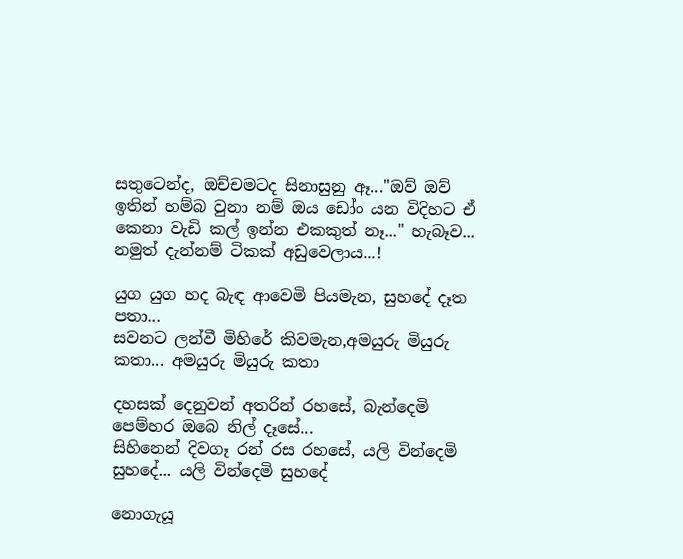සතුටෙන්ද, ඔච්චමටද සිනාසුනු ඈ..."ඔව් ඔව් ඉතින් හම්බ වුනා නම් ඔය ඩෝං යන විදිහට ඒ කෙනා වැඩි කල් ඉන්න එකකුත් නෑ..." හැබෑව... නමුත් දැන්නම් ටිකක් අඩුවෙලාය...!

යුග යුග හද බැඳ ආවෙමි පියමැන, සුහදේ දෑත පතා...
සවනට ලන්වී මිහිරේ කිවමැන,අමයුරු මියුරු කතා... අමයුරු මියුරු කතා

දහසක් දෙනුවන් අතරින් රහසේ, බැන්දෙමි පෙම්හර ඔබෙ නිල් දෑසේ...
සිහිනෙන් දිවගෑ රන් රස රහසේ, යලි වින්දෙමි සුහදේ... යලි වින්දෙමි සුහදේ

නොගැයූ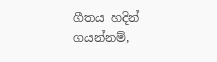ගීතය හදින් ගයන්නම්,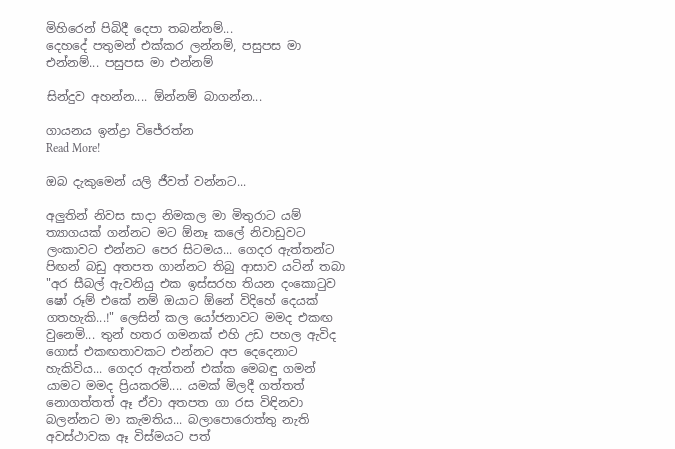මිහිරෙන් පිබිදී දෙපා තබන්නම්...
දෙහදේ පතුමන් එක්කර ලන්නම්, පසුපස මා එන්නම්... පසුපස මා එන්නම්

සින්දුව අහන්න.... ඕන්නම් බාගන්න...

ගායනය ඉන්ද්‍රා විජේරත්න
Read More!

ඔබ දැකුමෙන් යලි ජීවත් වන්නට...

අලුතින් නිවස සාදා නිමකල මා මිතුරාට යම් ත්‍යාගයක් ගන්නට මට ඕනෑ කලේ නිවාඩුවට ලංකාවට එන්නට පෙර සිටමය... ගෙදර ඇත්තන්ට පිඟන් බඩු අතපත ගාන්නට තිබු ආසාව යටින් තබා "අර සීබල් ඇවනියු එක ඉස්සරහ තියන දංකො‍ටුව ෂෝ රූම් එකේ නම් ඔයාට ඕනේ විදිහේ දෙයක් ගතහැකි...!" ලෙසින් කල යෝජනාවට මමද එකඟ වුනෙමි... තුන් හතර ගමනක් එහි උඩ පහල ඇවිද ගොස් එකඟතාවකට එන්නට අප දෙදෙනාට හැකිවිය... ගෙදර ඇත්තන් එක්ක මෙබඳු ගමන් යාමට මමද ප්‍රියකරමි.... යමක් මිලදී ගත්තත් නොගත්තත් ඈ ඒවා අතපත ගා රස විඳිනවා බලන්නට මා කැමතිය... බලාපොරොත්තු නැති අවස්ථාවක ඈ විස්මයට පත්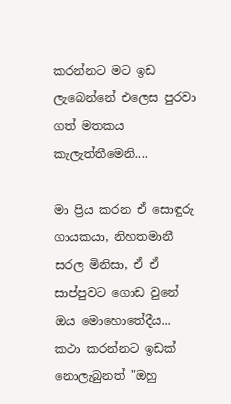කරන්නට මට ඉඩ ලැබෙන්නේ එලෙස පුරවා ගත් මතකය කැලැත්තීමෙනි....

මා ප්‍රිය කරන ඒ සොඳුරු ගායකයා, නිහතමානී සරල මිනිසා, ඒ ඒ සාප්පුවට ගොඩ වුනේ ඔය මොහොතේදීය... කථා කරන්නට ඉඩක් නොලැබුනත් "ඔහු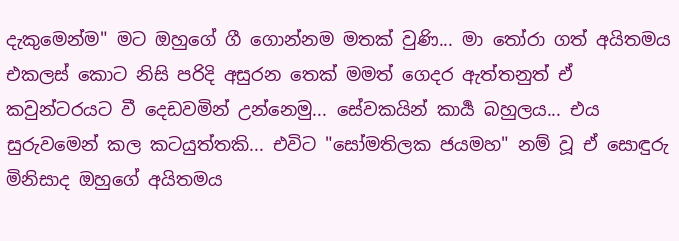දැකුමෙන්ම" මට ඔහුගේ ගී ගොන්නම මතක් වුණි... මා ‍තෝරා ගත් අයිතමය එකලස් කොට නිසි පරිදි අසුරන තෙක් මමත් ගෙදර ඇත්තනුත් ඒ කවුන්ටරයට වී දෙඩවමින් උන්නෙමු... සේවකයින් කාර්‍ය බහුලය... එය සුරුවමෙන් කල කටයුත්තකි... එවිට "සෝමතිලක ජයමහ" නම් වූ ඒ සොඳුරු මිනිසාද ඔහුගේ අයිතමය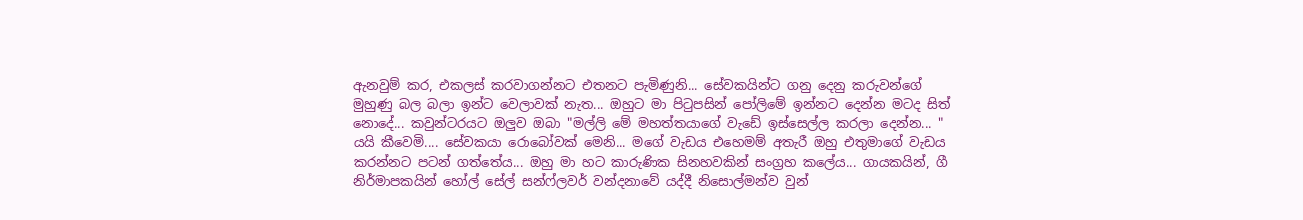ඇනවුම් කර, එකලස් කරවාගන්නට එතනට පැමිණුනි... සේවකයින්ට ගනු දෙනු කරුවන්ගේ මුහුණු බල බලා ඉන්ට වෙලාවක් නැත... ඔහුට මා පි‍ටුපසින් පෝලිමේ ඉන්නට දෙන්න මටද සිත් නොදේ... කවුන්ටරයට ඔලුව ඔබා "මල්ලි මේ මහත්තයාගේ වැඩේ ඉස්සෙල්ල කරලා දෙන්න... " යයි කීවෙමි.... සේවකයා රොබෝවක් මෙනි... මගේ වැඩය එහෙමම් අතැරී ඔහු එතුමාගේ වැඩය කරන්නට පටන් ගත්තේය... ඔහු මා හට කාරුණික සිනහවකින් සංග්‍රහ කලේය... ගායකයින්, ගී නිර්මාපකයින් හෝල් සේල් සන්ෆ්ලවර් වන්දනාවේ යද්දී නිසොල්මන්ව වුන්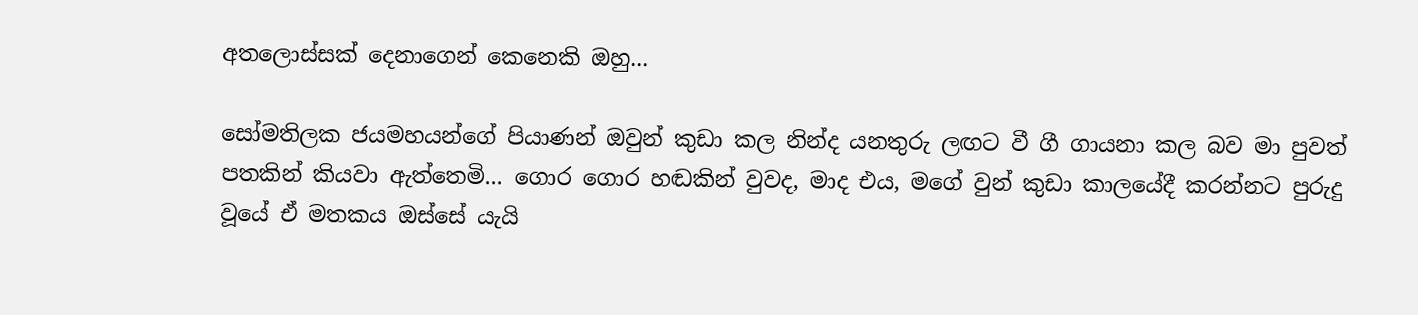අතලොස්සක් දෙනාගෙන් කෙනෙකි ඔහු...

සෝමතිලක ජයමහයන්ගේ පියාණන් ඔවුන් කුඩා කල නින්ද යනතුරු ලඟට වී ගී ගායනා කල බව මා පුවත් පතකින් කියවා ඇත්තෙමි... ගොර ගොර හඬකින් වුවද, මාද එය, මගේ වුන් කුඩා කාලයේදී කරන්නට පුරුදු වූයේ ඒ මතකය ඔස්සේ යැයි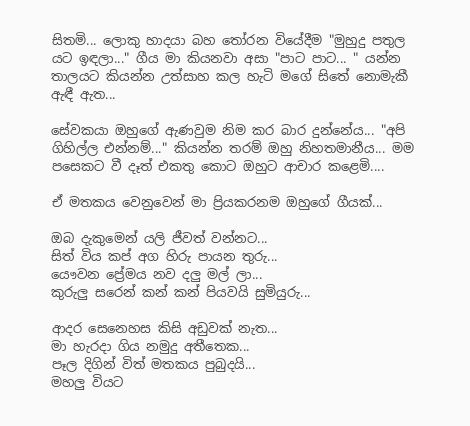සිතමි... ලොකු හාදයා බහ ‍තෝරන වියේදීම "මුහුදු පතුල යට ඉඳලා..." ගීය මා කියනවා අසා "පාට පාට... " යන්න තාලයට කියන්න උත්සාහ කල හැටි මගේ සිතේ නොමැකී ඇඳී ඇත...

සේවකයා ඔහුගේ ඇණවුම නිම කර බාර දුන්නේය... "අපි ගිහිල්ල එන්නම්..." කියන්න තරම් ඔහු නිහතමානීය... මම පසෙකට වී දෑත් එකතු කොට ඔහුට ආචාර කළෙමි....

ඒ මතකය වෙනුවෙන් මා ප්‍රියකරනම ඔහුගේ ගීයක්...

ඔබ දැකුමෙන් යලි ජීවත් වන්නට...
සිත් විය කප් අග හිරු පායන තුරු...
යෞවන ප්‍රේමය නව දලු මල් ලා...
කුරුලු සරෙන් කන් කන් පියවයි සුමියුරු...

ආදර සෙනෙහස කිසි අඩුවක් නැත...
මා හැරදා ගිය නමුදු අතීතෙක...
පෑල දිගින් විත් මතකය පුබුදයි...
මහලු වියට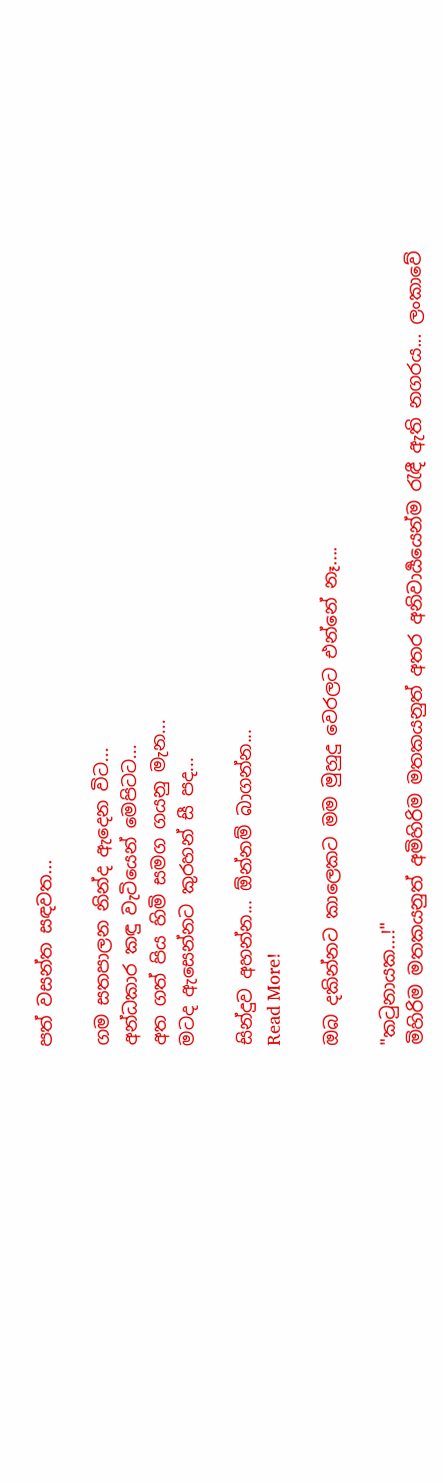පත් වසන්ත සඳවත...

ගම සතපාලන නින්ද ඇදෙන විට...
අන්ධකාර කඳු වැටියෙන් මෙපිටට...
අත ගත් පිය හිමි සමග ගයනු මැන...
මටද ඇසෙන්නට කුරහන් සී පද...

සින්දුව අහන්න... ඕන්නම් බාගන්න...
Read More!

ඔබ දකින්නට කාලෙකට මම මුහුදු වෙරලට එන්නේ නෑ....

"ක‍ටුනායක...!"
මිහිරිම මතකයනුත් අමිහිරිම මතකයනුත් අතර අනිවාර්‍යයෙන්ම ‍රැඳී ඇති නගරය... ලංකාවේ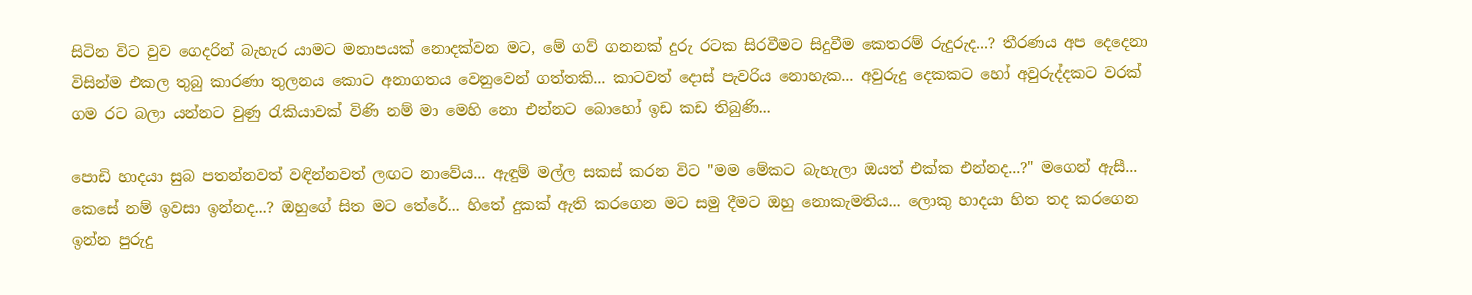සිටින විට වුව ගෙදරින් බැහැර යාමට මනාපයක් නොදක්වන මට, මේ ගව් ගනනක් දුරු රටක සිරවීමට සිදුවීම කෙතරම් රුදුරුද...? තීරණය අප දෙදෙනා විසින්ම එකල තුබු කාරණා තුලනය කොට අනාගතය වෙනුවෙන් ගත්තකි... කාටවත් දොස් පැවරිය නොහැක... අවුරුදු දෙකකට හෝ අවුරුද්දකට වරක් ගම රට බලා යන්නට වුණු ‍රැකියාවක් විණි නම් මා මෙහි නො එන්නට බොහෝ ඉඩ කඩ තිබුණි...

පොඩි හාදයා සුබ පතන්නවත් වඳින්නවත් ලඟට නාවේය... ඇඳුම් මල්ල සකස් කරන විට "මම මේකට බැහැලා ඔයත් එක්ක එන්නද...?" මගෙන් ඇසී... කෙසේ නම් ඉවසා ඉන්නද...? ඔහුගේ සිත මට තේරේ... හිතේ දුකක් ඇති කරගෙන මට සමු දීමට ඔහු නොකැමතිය... ලොකු හාදයා හිත තද කරගෙන ඉන්න පුරුදු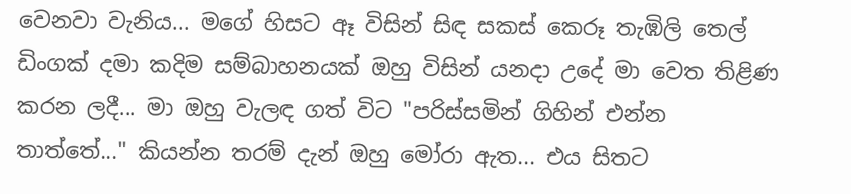වෙනවා වැනිය... මගේ හිසට ඈ විසින් සිඳ සකස් කෙරූ තැඹිලි තෙල් ඩිංගක් දමා කදිම සම්බාහනයක් ඔහු විසින් යනදා උදේ මා වෙත තිළිණ කරන ලදී... මා ඔහු වැලඳ ගත් විට "පරිස්සමින් ගිහින් එන්න තාත්තේ..." කියන්න තරම් දැන් ඔහු මෝරා ඇත... එය සිතට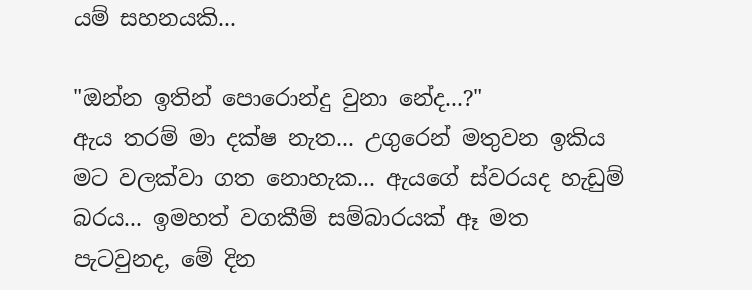යම් සහනයකි...

"ඔන්න ඉතින් පොරොන්දු වුනා නේද...?"
ඇය තරම් මා දක්ෂ නැත... උගුරෙන් මතුවන ඉකිය මට වලක්වා ගත නොහැක... ඇයගේ ස්වරයද හැඩුම් බරය... ඉමහත් වගකීම් සම්බාරයක් ඈ මත පැටවුනද, මේ දින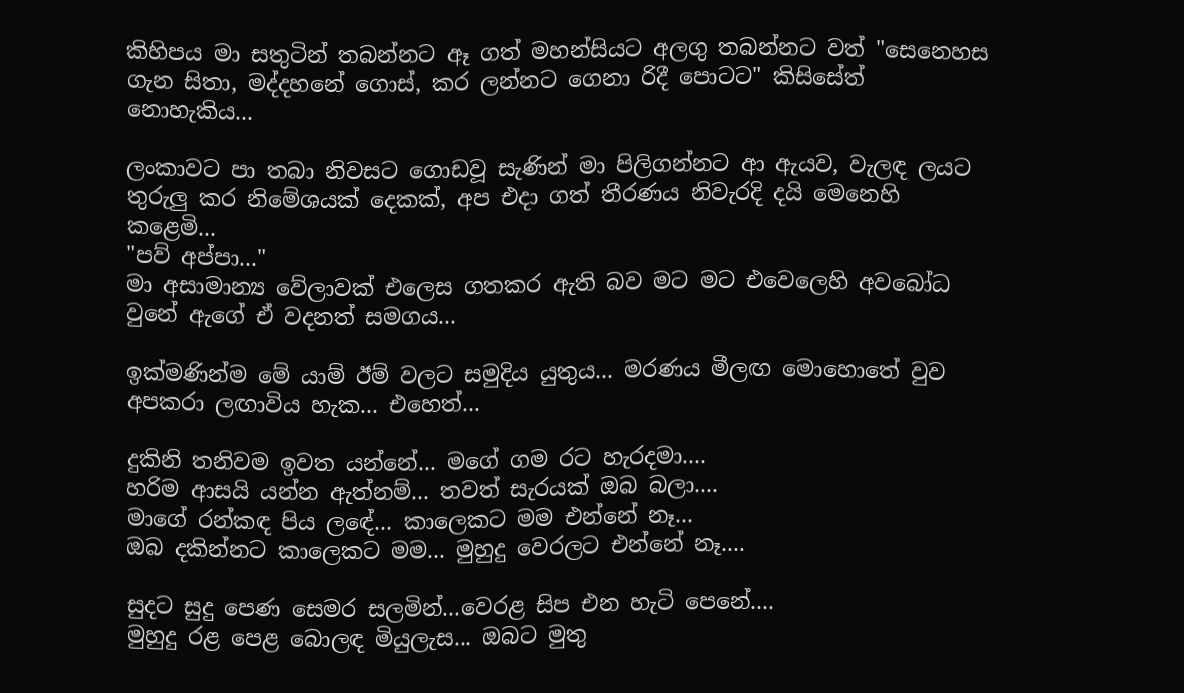කිහිපය මා සතුටින් තබන්නට ඈ ගත් මහන්සියට අලගු තබන්නට වත් "සෙනෙහස ගැන සිතා, මද්දහනේ ගොස්, කර ලන්නට ගෙනා රිදී පොටට" කිසිසේත් නොහැකිය...

ලංකාවට පා තබා නිවසට ගොඩවූ සැණින් මා පිලිගන්නට ආ ඇයව, වැලඳ ලයට තුරුලු කර නිමේශයක් දෙකක්, අප එදා ගත් තීරණය නිවැරදි දයි මෙනෙහි කළෙමි...
"පව් අප්පා..."
මා අසාමාන්‍ය වේලාවක් එලෙස ගතකර ඇති බව මට මට එවෙලෙහි අවබෝධ වුනේ ඇගේ ඒ වදනත් සමගය...

ඉක්මණින්ම මේ යාම් ඊම් වලට සමුදිය යුතුය... මරණය මීලඟ මොහොතේ වුව අපකරා ලඟාවිය හැක... එහෙත්...

දුකිනි තනිවම ඉවත යන්නේ... මගේ ගම රට හැරදමා....
හරිම ආසයි යන්න ඇත්නම්... තවත් සැරයක් ඔබ බලා....
මාගේ රන්කඳ පිය ලඳේ... කාලෙකට මම එන්නේ නෑ...
ඔබ දකින්නට කාලෙකට මම... මුහුදු වෙරලට එන්නේ නෑ....

සුදට සුදු පෙණ සෙමර සලමින්...වෙරළ සිප එන හැටි පෙනේ....
මුහුදු රළ පෙළ බොලඳ මියුලැස... ඔබට මුතු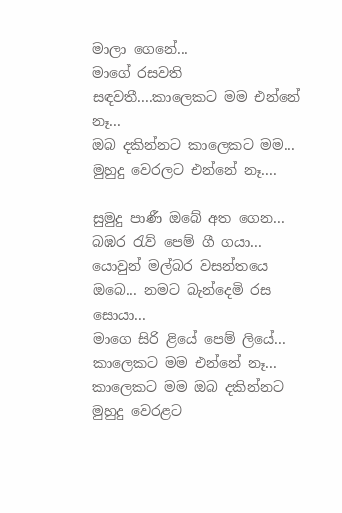මාලා ගෙනේ...
මාගේ රසවති සඳවතී....කාලෙකට මම එන්නේ නෑ...
ඔබ දකින්නට කාලෙකට මම... මුහුදු වෙරලට එන්නේ නෑ....

සුමුදු පාණී ඔබේ අත ගෙන... බඹර ‍රැව් පෙම් ගී ගයා...
යොවුන් මල්බර වසන්තයෙ ඔබෙ... නමට බැන්දෙමි රස සොයා...
මාගෙ සිරි ළියේ පෙම් ලියේ... කාලෙකට මම එන්නේ නෑ...
කාලෙකට මම ඔබ දකින්නට මුහුදු වෙරළට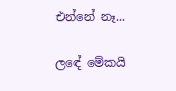එන්නේ නෑ...

ලඳේ මේකයි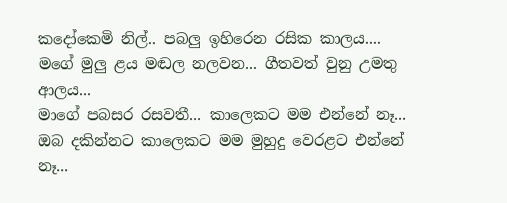කදෝකෙමි නිල්.. පබලු ඉහිරෙන රසික කාලය....
මගේ මුලු ළය මඬල නලවන... ගීතවත් වුනු උමතු ආලය...
මාගේ පබසර රසවතී... කාලෙකට මම එන්නේ නෑ...
ඔබ දකින්නට කාලෙකට මම මුහුදු වෙරළට එන්නේ නෑ...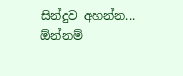සින්දුව අහන්න... ඕන්නම්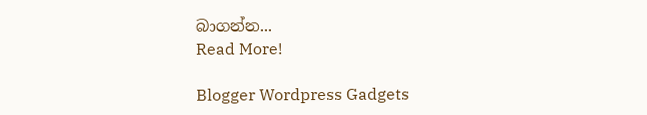බාගන්න...
Read More!

Blogger Wordpress Gadgets